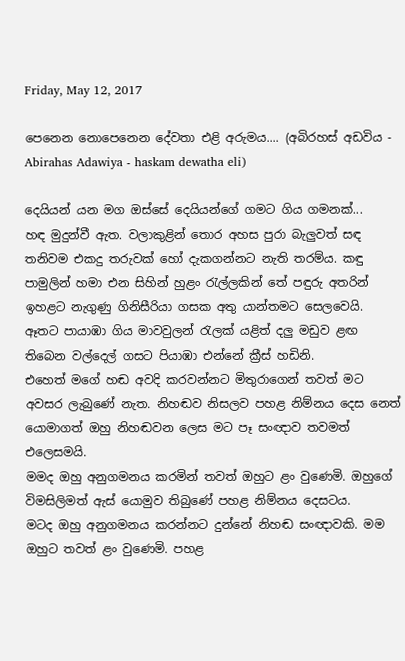Friday, May 12, 2017

පෙනෙන නොපෙනෙන දේවතා එළි අරුමය.... (අබිරහස් අඩවිය - Abirahas Adawiya - haskam dewatha eli)

දෙයියන් යන මග ඔස්සේ දෙයියන්ගේ ගමට ගිය ගමනක්...
හඳ මුදුන්වී ඇත. වලාකුළින් තොර අහස පුරා බැලුවත් සඳ තනිවම එකදු තරුවක් හෝ දැකගන්නට නැති තරම්ය. කඳු පාමුලින් හමා එන සිහින් හුළං රැල්ලකින් තේ පඳුරු අතරින් ඉහළට නැගුණු ගිනිසීරියා ගසක අතු යාන්තමට සෙලවෙයි. ඈතට පායාඹා ගිය මාවවුලන් රැලක් යළිත් දලු මඩුව ළඟ තිබෙන වල්දෙල් ගසට පියාඹා එන්නේ ක්‍රීස් හඩිනි.
එහෙත් මගේ හඬ අවදි කරවන්නට මිතුරාගෙන් තවත් මට අවසර ලැබුණේ නැත. නිහඬව නිසලව පහළ නිම්නය දෙස නෙත් යොමාගත් ඔහු නිහඬවන ලෙස මට පෑ සංඥාව තවමත් එලෙසමයි.
මමද ඔහු අනුගමනය කරමින් තවත් ඔහුට ළං වුණෙමි. ඔහුගේ විමසිලිමත් ඇස් යොමුව තිබුණේ පහළ නිම්නය දෙසටය.
මටද ඔහු අනුගමනය කරන්නට දුන්නේ නිහඬ සංඥාවකි. මම ඔහුට තවත් ළං වුණෙමි. පහළ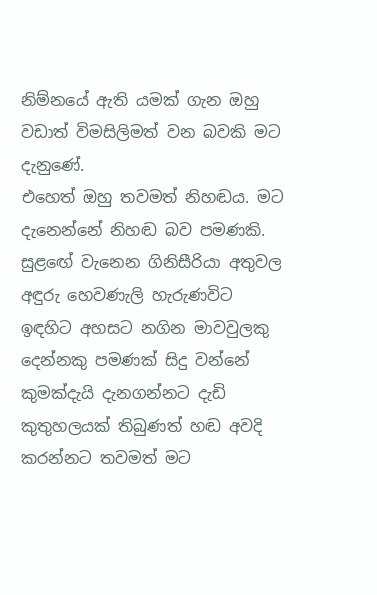නිම්නයේ ඇති යමක් ගැන ඔහු වඩාත් විමසිලිමත් වන බවකි මට දැනුණේ.
එහෙත් ඔහු තවමත් නිහඬය. මට දැනෙන්නේ නිහඬ බව පමණකි. සුළඟේ වැනෙන ගිනිසීරියා අතුවල අඳුරු හෙවණැලි හැරුණවිට ඉඳහිට අහසට නගින මාවවුලකු දෙන්නකු පමණක් සිදු වන්නේ කුමක්දැයි දැනගන්නට දැඩි කුතුහලයක් තිබුණත් හඬ අවදි කරන්නට තවමත් මට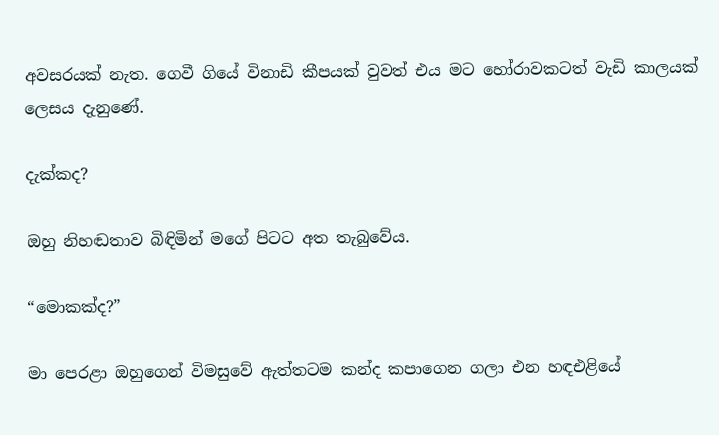අවසරයක් නැත. ගෙවී ගියේ විනාඩි කීපයක් වුවත් එය මට හෝරාවකටත් වැඩි කාලයක් ලෙසය දැනුණේ.

දැක්කද?

ඔහු නිහඬතාව බිඳිමින් මගේ පිටට අත තැබුවේය.

“මොකක්ද?”

මා පෙරළා ඔහුගෙන් විමසුවේ ඇත්තටම කන්ද කපාගෙන ගලා එන හඳඑළියේ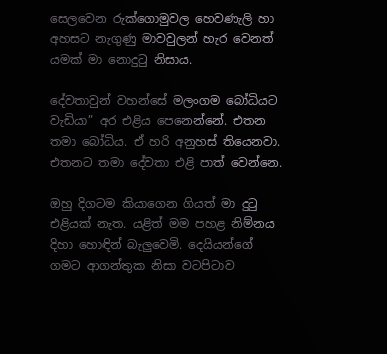සෙලවෙන රුක්ගොමුවල හෙවණැලි හා අහසට නැගුණු මාවවුලන් හැර වෙනත් යමක් මා නොදුටු නිසාය.

දේවතාවුන් වහන්සේ මලංගම බෝධියට වැඩියා” අර එළිය පෙනෙන්නේ. එතන තමා බෝධිය. ඒ හරි අනුහස් තියෙනවා. එතනට තමා දේවතා එළි පාත් වෙන්නෙ.

ඔහු දිගටම කියාගෙන ගියත් මා දුටු එළියක් නැත. යළිත් මම පහළ නිම්නය දිහා හොඳින් බැලුවෙමි. දෙයියන්ගේ ගමට ආගන්තුක නිසා වටපිටාව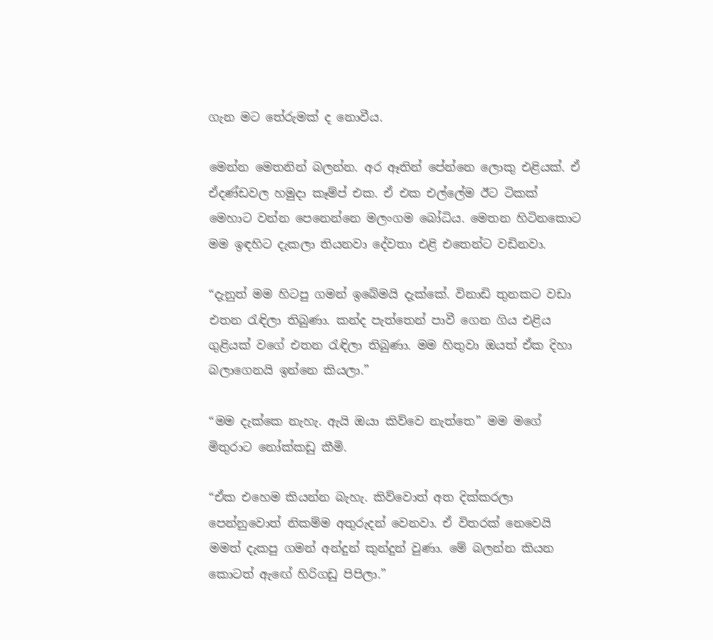ගැන මට තේරුමක් ද නොවීය.

මෙන්න මෙතනින් බලන්න. අර ඈතින් පේන්නෙ ලොකු එළියක්. ඒ ඒදණ්ඩවල හමුදා කෑම්ප් එක. ඒ එක එල්‍ලේම ඊට ටිකක් මෙහාට වන්න පෙනෙන්නෙ මලංගම බෝධිය. මෙතන හිටිනකොට මම ඉඳහිට දැකලා තියනවා දේවතා එළි එතෙන්ට වඩිනවා.

“දැනුත් මම හිටපු ගමන් ඉබේමයි දැක්කේ. විනාඩි තුනකට වඩා එතන රැඳිලා තිබුණා. කන්ද පැත්තෙන් පාවී ගෙන ගිය එළිය ගුළියක් වගේ එතන රැඳිලා තිබුණා. මම හිතුවා ඔයත් ඒක දිහා බලාගෙනයි ඉන්නෙ කියලා.”

“මම දැක්කෙ නැහැ. ඇයි ඔයා කිව්වෙ නැත්තෙ” මම මගේ මිතුරාට නෝක්කඩු කීමි.

“ඒක එහෙම කියන්න බැහැ. කිව්වොත් අත දික්කරලා පෙන්නුවොත් නිකම්ම අතුරුදන් වෙනවා. ඒ විතරක් ‍නෙවෙයි මමත් දැකපු ගමන් අන්දුන් කුන්දුන් වුණා. මේ බලන්න කියන කොටත් ඇඟේ හිරිගඩු පිපිලා.”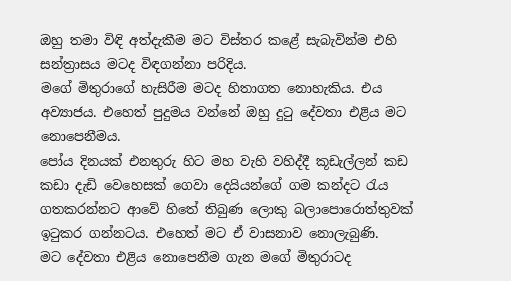ඔහු තමා විඳි අත්දැකීම මට විස්තර කළේ සැබැවින්ම එහි සන්ත්‍රාසය මටද විඳගන්නා පරිදිය.
මගේ මිතුරාගේ හැසිරීම මටද හිතාගත නොහැකිය. එය අව්‍යාජය. එහෙත් පුදුමය වන්නේ ඔහු දුටු දේවතා එළිය මට නොපෙනීමය.
පෝය දිනයක් එනතුරු හිට මහ වැහි වහිද්දී කූඩැල්ලන් කඩ කඩා දැඩි වෙහෙසක් ගෙවා දෙයියන්ගේ ගම කන්දට රැය ගතකරන්නට ආවේ හිතේ තිබුණ ලොකු බලා‍පොරොත්තුවක් ඉටුකර ගන්නටය. එහෙත් මට ඒ වාසනාව නොලැබුණි.
මට දේවතා එළිය නොපෙනීම ගැන මගේ මිතුරාටද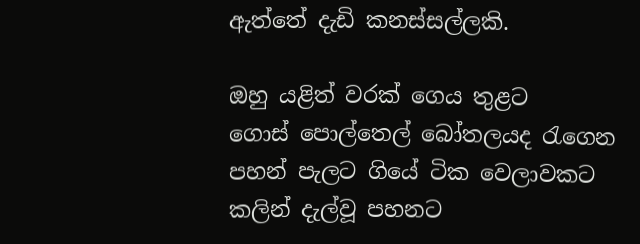ඇත්තේ දැඩි කනස්සල්ලකි.

ඔහු යළිත් වරක් ගෙය තුළට ගොස් ‍පොල්තෙල් බෝතලයද රැගෙන පහන් පැලට ගියේ ටික වෙලාවකට කලින් දැල්වූ පහනට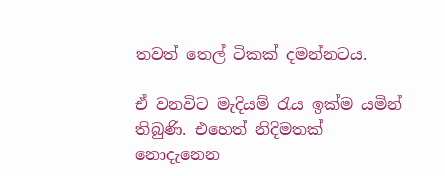තවත් තෙල් ටිකක් දමන්නටය.

ඒ වනවිට මැදියම් රැය ඉක්ම යමින් තිබුණි. එහෙත් නිදිමතක් නොදැනෙන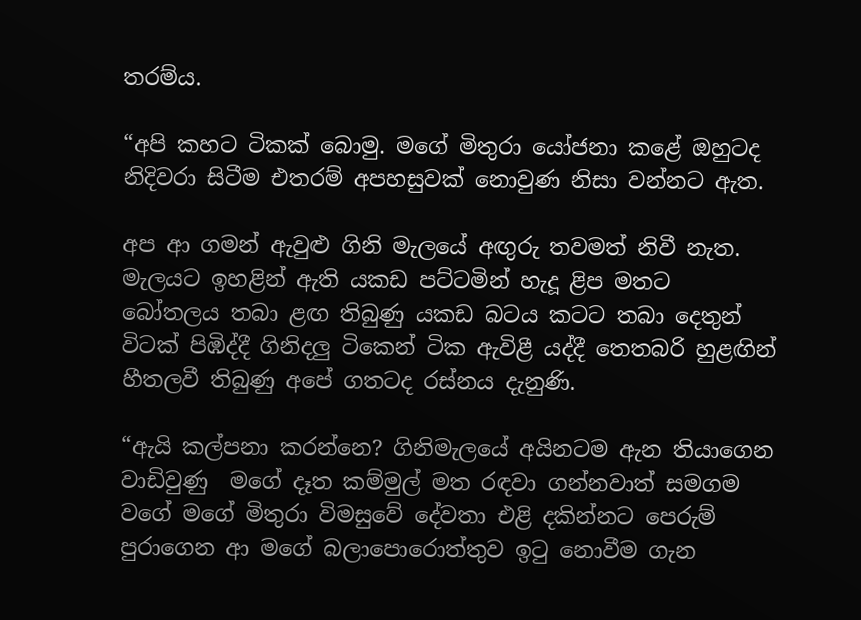තරම්ය.

“අපි කහට ටිකක් බොමු. මගේ මිතුරා යෝජනා කළේ ඔහුටද නිදිවරා සිටීම එතරම් අපහසුවක් නොවුණ නිසා වන්නට ඇත.

අප ආ ගමන් ඇවුළු ගිනි මැලයේ අඟුරු තවමත් නිවී නැත. මැලයට ඉහළින් ඇති යකඩ පට්ටමින් හැදූ ළිප මතට බෝතලය තබා ළඟ තිබුණු යකඩ බටය කටට තබා දෙතුන් විටක් පිඹිද්දී ගිනිදලු ටිකෙන් ටික ඇවිළී යද්දී තෙතබරි හුළඟින් හීතලවී තිබුණු අපේ ගතටද රස්නය දැනුණි.

“ඇයි කල්පනා කරන්නෙ? ගිනිමැලයේ අයිනටම ඇන තියාගෙන වාඩිවුණු  මගේ දෑත කම්මුල් මත රඳවා ගන්නවාත් සමගම වගේ මගේ මිතුරා විමසුවේ දේවතා එළි දකින්නට පෙරුම් පුරාගෙන ආ මගේ බලා‍පොරොත්තුව ඉටු නොවීම ගැන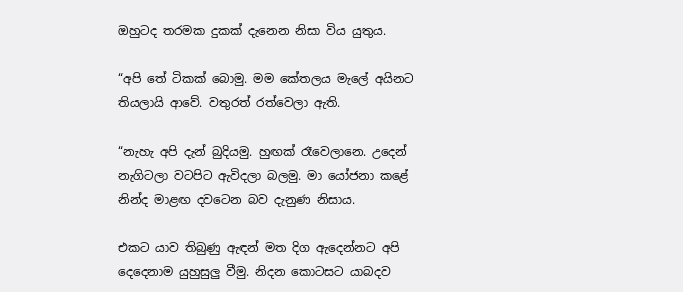ඔහුටද තරමක දුකක් දැනෙන නිසා විය යුතුය.

“අපි තේ ටිකක් බොමු. මම කේතලය මැ‍ලේ අයිනට තියලායි ආවේ. වතුරත් රත්වෙලා ඇති.

“නැහැ අපි දැන් බුදියමු. හුඟක් රෑවෙලානෙ. උදෙන් නැගිටලා වටපිට ඇවිදලා බලමු. මා යෝජනා කළේ නින්ද මාළඟ දවටෙන බව දැනුණ නිසාය.

එකට යාව තිබුණු ඇඳන් මත දිග ඇදෙන්නට අපි දෙදෙනාම යුහුසුලු වීමු. නිදන කොටසට යාබදව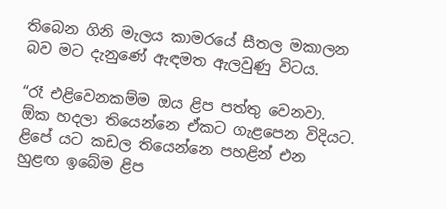තිබෙන ගිනි මැලය කාමරයේ සීතල මකාලන බව මට දැනුණේ ඇඳමත ඇලවුණු විටය.

“රෑ එළිවෙනකම්ම ඔය ළිප පත්තු වෙනවා. ඕක හදලා තියෙන්නෙ ඒකට ගැළපෙන විදියට. ළිපේ යට කඩල තියෙන්නෙ පහළින් එන හුළඟ ඉබේම ළිප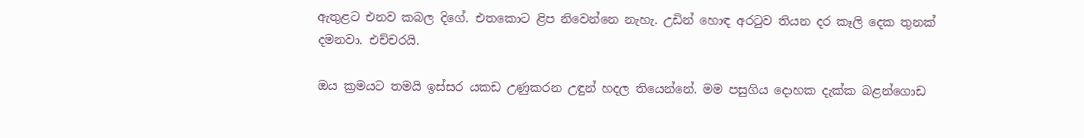ඇතුළට එනව කබල දිගේ. එතකොට ළිප නිවෙන්නෙ නැහැ. උඩින් හොඳ අරටුව තියන දර කෑලි දෙක තුනක් දමනවා. එච්චරයි.

ඔය ක්‍රමයට තමයි ඉස්සර යකඩ උණුකරන උඳුන් හදල තියෙන්නේ. මම පසුගිය දොහක දැක්ක බළන්ගොඩ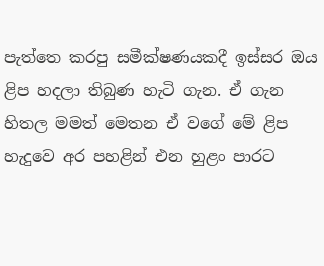පැත්තෙ කරපු සමීක්ෂණයකදී ඉස්සර ඔය ළිප හදලා තිබුණ හැටි ගැන. ඒ ගැන හිතල මමත් මෙතන ඒ වගේ මේ ළිප හැදුවෙ අර පහළින් එන හුළං පාරට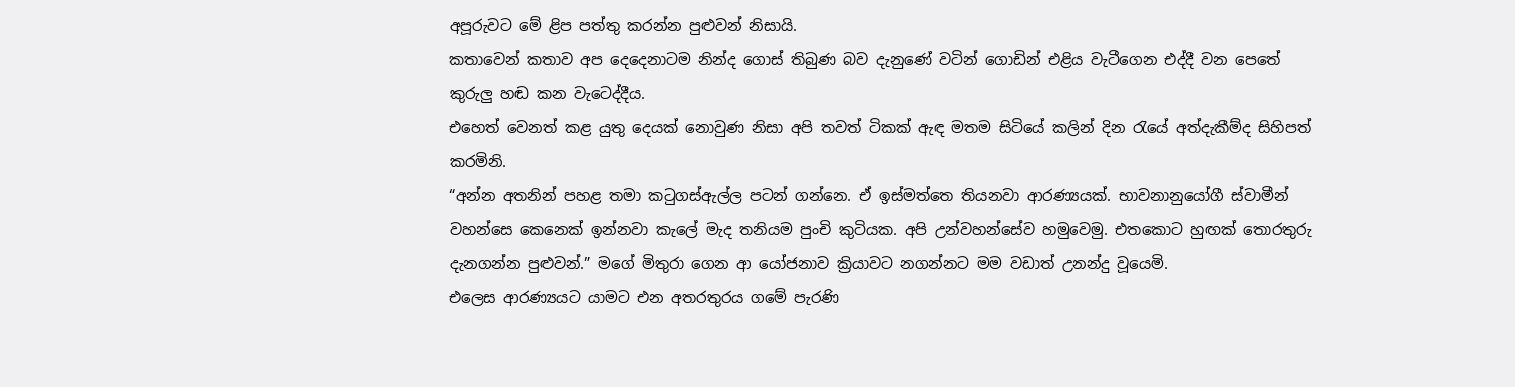අපූරුවට මේ ළිප පත්තු කරන්න පුළුවන් නිසායි.
කතාවෙන් කතාව අප දෙදෙනාටම නින්ද ගොස් තිබුණ බව දැනුණේ වටින් ගොඩින් එළිය වැටීගෙන එද්දී වන පෙතේ කුරුලු හඬ කන වැටෙද්දීය.
එහෙත් වෙනත් කළ යුතු දෙයක් නොවුණ නිසා අපි තවත් ටිකක් ඇඳ මතම සිටියේ කලින් දින රැයේ අත්දැකීම්ද සිහිපත් කරමිනි.
“අන්න අතනින් පහළ තමා කටුගස්ඇල්ල පටන් ගන්නෙ. ඒ ඉස්මත්තෙ තියනවා ආරණ්‍යයක්. භාවනානුයෝගී ස්වාමීන් වහන්සෙ කෙනෙක් ඉන්නවා කැ‍ලේ මැද තනියම පුංචි කුටියක. අපි උන්වහන්සේව හමුවෙමු. එතකොට හුඟක් තොරතුරු දැනගන්න පුළුවන්.” මගේ මිතුරා ගෙන ආ යෝජනාව ක්‍රියාවට නගන්නට මම වඩාත් උනන්දු වූයෙමි.
එලෙස ආරණ්‍යයට යාමට එන අතරතුරය ගමේ පැරණි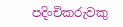පදිංචිකරුවකු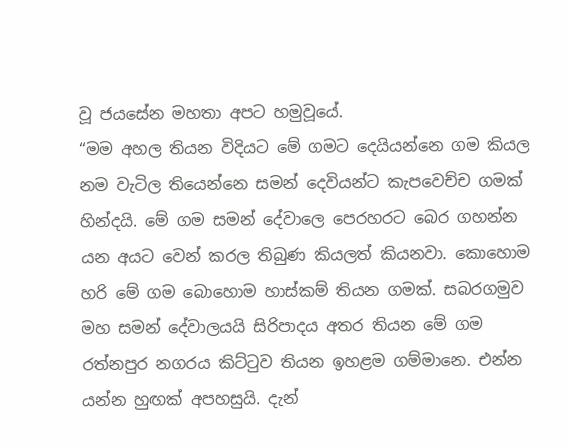වූ ජයසේන මහතා අපට හමුවූයේ.
“මම අහල තියන විදියට මේ ගමට දෙයියන්නෙ ගම කියල නම වැටිල තියෙන්නෙ සමන් දෙවියන්ට කැපවෙච්ච ගමක් හින්දයි. මේ ගම සමන් දේවාලෙ පෙරහරට බෙර ගහන්න යන අයට වෙන් කරල තිබුණ කියලත් කියනවා. කොහොම හරි මේ ගම බොහොම හාස්කම් තියන ගමක්. සබරගමුව මහ සමන් දේවාලයයි සිරිපාදය අතර තියන මේ ගම රත්නපුර නගරය කිට්ටුව තියන ඉහළම ගම්මානෙ. එන්න යන්න හුඟක් අපහසුයි. දැන්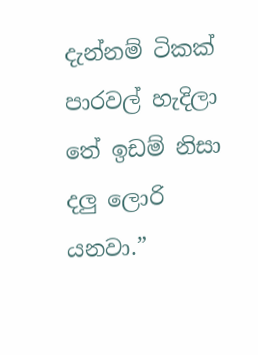දැන්නම් ටිකක් පාරවල් හැදිලා තේ ඉඩම් නිසා දලු ලොරි යනවා.”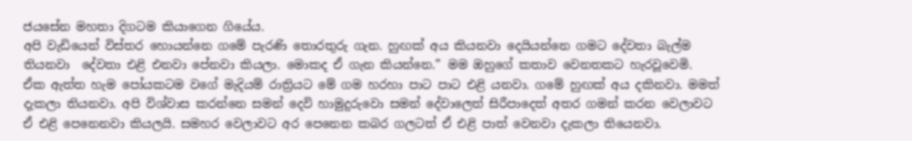ජයසේන මහතා දිගටම කියාගෙන ගියේය.
අපි වැඩියෙන් විස්තර හොයන්නෙ ගමේ පැරණි තොරතුරු ගැන. හුඟක් අය කියනවා දෙයියන්නෙ ගමට දේවතා බැල්ම තියනවා  දේවතා එළි එනවා පේනවා කියලා. මොකද ඒ ගැන කියන්නෙ.” මම ඔහුගේ කතාව වෙනතකට හැරවූවෙමි.
ඒක ඇත්ත හැම ‍පෝයකටම වගේ මැදියම් රාත්‍රියට මේ ගම හරහා පාට පාට එළි යනවා. ගමේ හුඟක් අය දකිනවා. මමත් දැකලා තියනවා. අපි විශ්වාස කරන්නෙ සමන් දෙවි හාමුදුරුවො සමන් දේවාලෙත් සිරීපාදෙත් අතර ගමන් කරන වෙලාවට ඒ එළි පෙනෙනවා කියලයි. සමහර වෙලාවට අර පෙනෙන කබර ගලටත් ඒ එළි පාත් වෙනවා දැකලා තියෙනවා.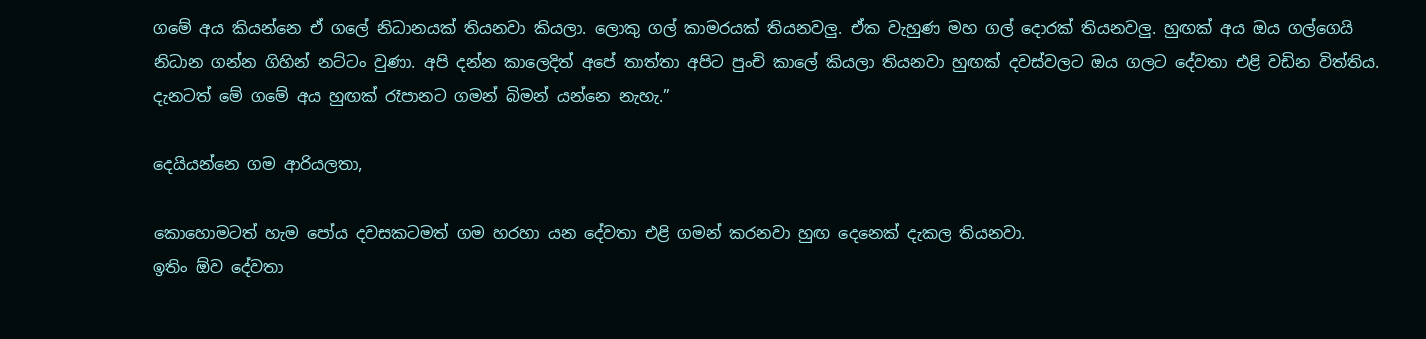ගමේ අය කියන්නෙ ඒ ග‍ලේ නිධානයක් තියනවා කියලා. ලොකු ගල් කාමරයක් තියනවලු. ඒක වැහුණ මහ ගල් දොරක් තියනවලු. හුඟක් අය ඔය ගල්ගෙයි නිධාන ගන්න ගිහින් නට්ටං වුණා. අපි දන්න කාලෙදිත් අපේ තාත්තා අපිට පුංචි කා‍ලේ කියලා තියනවා හුඟක් දවස්වලට ඔය ගලට දේවතා එළි වඩින විත්තිය. දැනටත් මේ ගමේ අය හුඟක් රෑපානට ගමන් බිමන් යන්නෙ නැහැ.”

දෙයියන්නෙ ගම ආරියලතා,

කොහොමටත් හැම ‍පෝය දවසකටමත් ගම හරහා යන දේවතා එළි ගමන් කරනවා හුඟ දෙනෙක් දැකල තියනවා.
ඉතිං ඕව දේවතා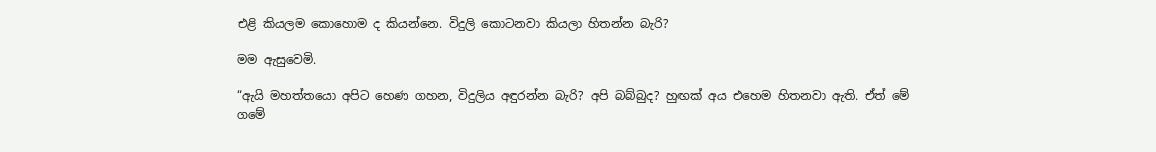එළි කියලම කොහොම ද කියන්නෙ. විදුලි කොටනවා කියලා හිතන්න බැරි?

මම ඇසුවෙමි.

“ඇයි මහත්තයො අපිට හෙණ ගහන, විදුලිය අඳුරන්න බැරි? අපි බබ්බුද? හුඟක් අය එහෙම හිතනවා ඇති. ඒත් මේ ගමේ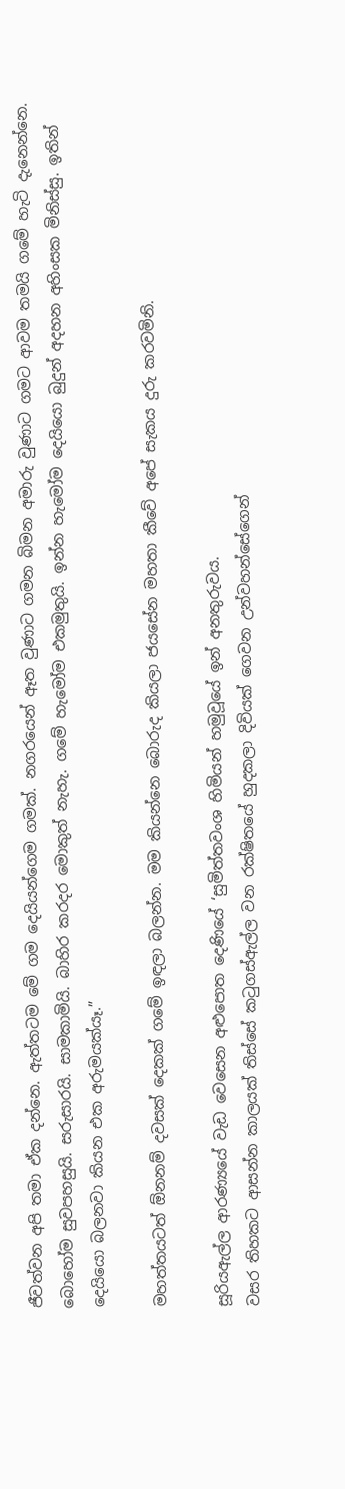ජීවත්වන අපි තමා ඒක දන්නෙ. ඇත්තටම මේ ගම දෙයියන්ගෙම ගමක්. නගරයෙන් ඈත වුණාට ගමන බිමන අමාරු වුණාට ගමට ආවම තමයි ගමේ හැටි දැනෙන්නෙ. බොහෝම සුවපහසුයි. සරුසාරයි. සාමකාමියි. බාහිර කරදර මොකුත් නැහැ. ගමේ හැමෝම එකමුතුයි. ඉන්න හැමෝම දෙයියො බුදුන් අදහන අහිංසක මිනිස්සු. ඉතින් දෙයියො බලනවා කියන එක අරුමයක්යෑ.”

මහත්තයටත් ඕනනම් දවසක් දෙකක් ගමේ ඉඳලා බලන්න. මම කියන්නෙ බොරුද කියලා ජයසේන මහතා කීවේ අපේ සැකය දුරු කරවමිනි.

සූරියඇල්ල ආරණ්‍යයේ වැඩ වෙසෙන අළු‍පොත දෙණියේ ‘සුමිත්තවංශ හිමියන් හමුවූයේ ඉන් අනතුරුවය.
වසර තිහකට ආසන්න කාලයක් තිස්සේ කටුගස්ඇල්ල වන රක්ෂිතයේ හුදකලා දිවියක් ගෙවන උන්වහන්සේගෙන්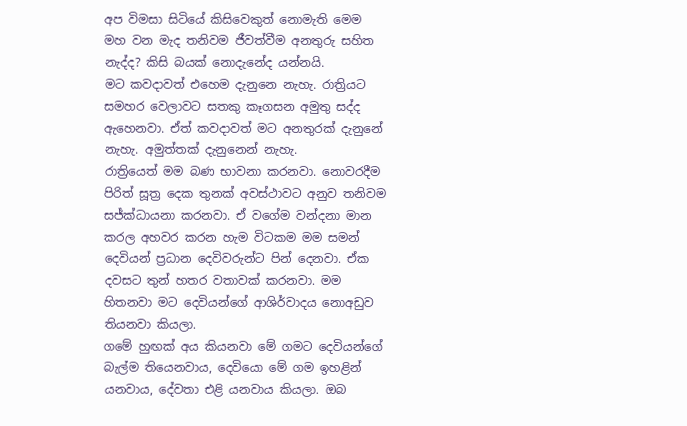අප විමසා සිටියේ කිසිවෙකුත් නොමැති මෙම මහ වන මැද තනිවම ජීවත්වීම අනතුරු සහිත නැද්ද? කිසි බයක් නොදැනේද යන්නයි.
මට කවදාවත් එහෙම දැනුනෙ නැහැ. රාත්‍රියට සමහර වෙලාවට සතකු කෑගසන අමුතු සද්ද ඇහෙනවා. ඒත් කවදාවත් මට අනතුරක් දැනුනේ නැහැ. අමුත්තක් දැනුනෙන් නැහැ.
රාත්‍රියෙත් මම බණ භාවනා කරනවා. නොවරදීම පිරිත් සූත්‍ර දෙක තුනක් අවස්ථාවට අනුව තනිවම සජ්ක්ධායනා කරනවා. ඒ වගේම වන්දනා මාන කරල අහවර කරන හැම විටකම මම සමන් දෙවියන් ප්‍රධාන දෙවිවරුන්ට පින් දෙනවා. ඒක දවසට තුන් හතර වතාවක් කරනවා. මම හිතනවා මට දෙවියන්ගේ ආශිර්වාදය නොඅඩුව තියනවා කියලා.
ගමේ හුඟක් අය කියනවා මේ ගමට දෙවියන්ගේ බැල්ම තියෙනවාය, දෙවියො මේ ගම ඉහළින් යනවාය, දේවතා එළි යනවාය කියලා. ඔබ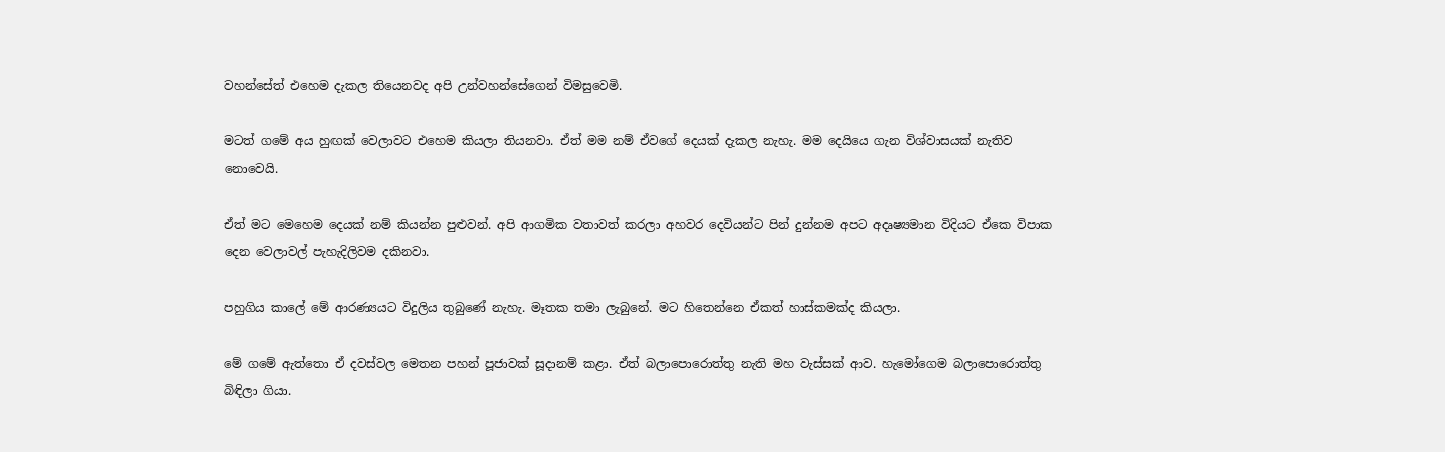වහන්සේත් එහෙම දැකල තියෙනවද අපි උන්වහන්සේගෙන් විමසුවෙමි.

මටත් ගමේ අය හුඟක් වෙලාවට එහෙම කියලා තියනවා. ඒත් මම නම් ඒවගේ දෙයක් දැකල නැහැ. මම දෙයියෙ ගැන විශ්වාසයක් නැතිව නොවෙයි.

ඒත් මට මෙහෙම දෙයක් නම් කියන්න පුළුවන්. අපි ආගමික වතාවත් කරලා අහවර දෙවියන්ට පින් දුන්නම අපට අදෘෂ්‍යමාන විදියට ඒකෙ විපාක දෙන වෙලාවල් පැහැදිලිවම දකිනවා.

පහුගිය කා‍ලේ මේ ආරණ්‍යයට විදුලිය තුබුණේ නැහැ. මෑතක තමා ලැබුනේ. මට හිතෙන්නෙ ඒකත් හාස්කමක්ද කියලා.

මේ ගමේ ඇත්තො ඒ දවස්වල මෙතන පහන් පූජාවක් සූදානම් කළා. ඒත් බලා‍පොරොත්තු නැති මහ වැස්සක් ආව. හැමෝගෙම බලා‍පොරොත්තු බිඳිලා ගියා.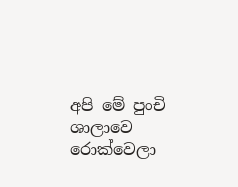අපි මේ පුංචි ශාලාවෙ රොක්වෙලා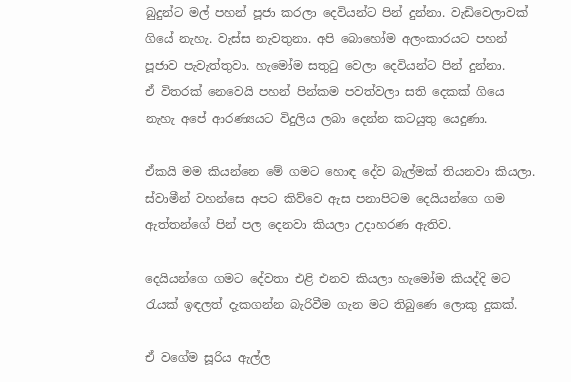බුදුන්ට මල් පහන් පූජා කරලා දෙවියන්ට පින් දුන්නා. වැඩිවෙලාවක් ගියේ නැහැ. වැස්ස නැවතුනා. අපි බොහෝම අලංකාරයට පහන් පූජාව පැවැත්තුවා. හැමෝම සතුටු වෙලා දෙවියන්ට පින් දුන්නා.
ඒ විතරක් ‍නෙවෙයි පහන් පින්කම පවත්වලා සති දෙකක් ගියෙ නැහැ අපේ ආරණ්‍යයට විදුලිය ලබා දෙන්න කටයුතු යෙදුණා.

ඒකයි මම කියන්නෙ මේ ගමට හොඳ දේව බැල්මක් තියනවා කියලා. ස්වාමීන් වහන්සෙ අපට කිව්වෙ ඇස පනාපිටම දෙයියන්ගෙ ගම ඇත්තන්ගේ පින් පල දෙනවා කියලා උදාහරණ ඇතිව.

දෙයියන්ගෙ ගමට දේවතා එළි එනව කියලා හැමෝම කියද්දි මට රැයක් ඉඳලත් දැකගන්න බැරිවීම ගැන මට තිබුණෙ ලොකු දුකක්.

ඒ වගේම සූරිය ඇල්ල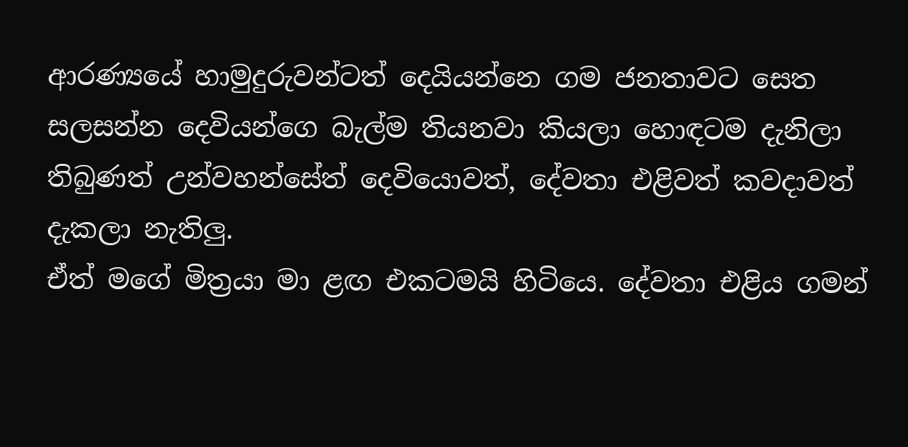ආරණ්‍යයේ හාමුදුරුවන්ටත් දෙයියන්නෙ ගම ජනතාවට සෙත සලසන්න දෙවියන්ගෙ බැල්ම තියනවා කියලා හොඳටම දැනිලා තිබුණත් උන්වහන්සේත් දෙවියොවත්, දේවතා එළිවත් කවදාවත් දැකලා නැතිලු.
ඒත් මගේ මිත්‍රයා මා ළඟ එකටමයි හිටියෙ. දේවතා එළිය ගමන්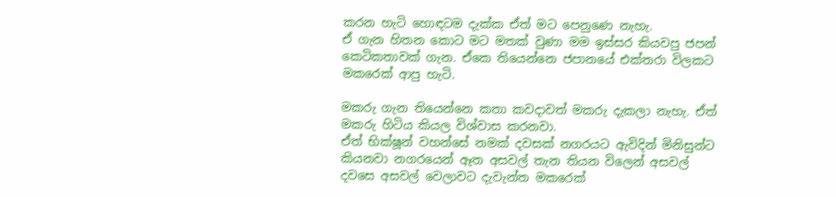කරන හැටි හොඳටම දැක්ක ඒත් මට පෙනුණෙ නැහැ.
ඒ ගැන හිතන කොට මට මතක් වුණා මම ඉස්සර කියවපු ජපන් කෙටිකතාවක් ගැන. ඒකෙ තියෙන්නෙ ජපානයේ එක්තරා විලකට මකරෙක් ආපු හැටි.

මකරු ගැන තියෙන්නෙ කතා කවදාවත් මකරු දැකලා නැහැ. ඒත් මකරු හිටිය කියල විශ්වාස කරනවා.
ඒත් භික්ෂූන් වහන්සේ නමක් දවසක් නගරයට ඇවිදින් මිනිසුන්ට කියනවා නගරයෙන් ඈත අසවල් තැන තියන විලෙන් අසවල් දවසෙ අසවල් වෙලාවට දැවැන්ත මකරෙක්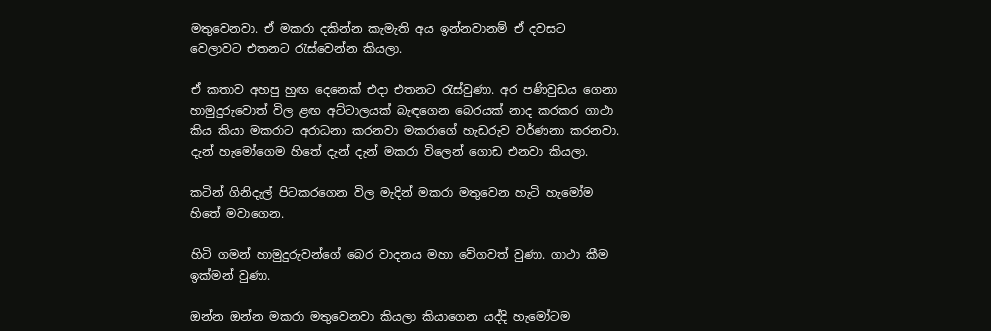මතුවෙනවා. ඒ මකරා දකින්න කැමැති අය ඉන්නවානම් ඒ දවසට වෙලාවට එතනට රැස්වෙන්න කියලා.

ඒ කතාව අහපු හුඟ දෙනෙක් එදා එතනට රැස්වුණා. අර පණිවුඩය ගෙනා හාමුදුරුවොත් විල ළඟ අට්ටාලයක් බැඳගෙන බෙරයක් නාද කරකර ගාථා කිය කියා මකරාට අරාධනා කරනවා මකරාගේ හැඩරුව වර්ණනා කරනවා. දැන් හැමෝගෙම හිතේ දැන් දැන් මකරා විලෙන් ගොඩ එනවා කියලා.

කටින් ගිනිදැල් පිටකරගෙන විල මැදින් මකරා මතුවෙන හැටි හැමෝම හිතේ මවාගෙන.

හිටි ගමන් හාමුදුරුවන්ගේ බෙර වාදනය මහා වේගවත් වුණා. ගාථා කීම ඉක්මන් වුණා.

ඔන්න ඔන්න මකරා මතුවෙනවා කියලා කියාගෙන යද්දි හැමෝටම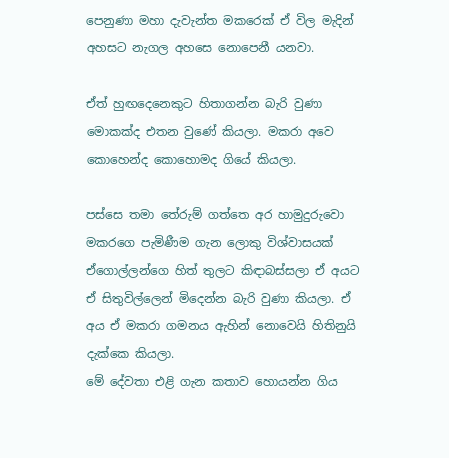පෙනුණා මහා දැවැන්ත මකරෙක් ඒ විල මැදින් අහසට නැගල අහසෙ නොපෙනී යනවා.

ඒත් හුඟදෙනෙකුට හිතාගන්න බැරි වුණා මොකක්ද එතන වුණේ කියලා. මකරා අවෙ කොහෙන්ද කොහොමද ගියේ කියලා.

පස්සෙ තමා තේරුම් ගත්තෙ අර හාමුදුරුවො මකරගෙ පැමිණීම ගැන ලොකු විශ්වාසයක් ඒගොල්ලන්ගෙ හිත් තුලට කිඳාබස්සලා ඒ අයට ඒ සිතුවිල්ලෙන් මිදෙන්න බැරි වුණා කියලා. ඒ අය ඒ මකරා ගමනය ඇහින් නොවෙයි හිතිනුයි දැක්කෙ කියලා.
මේ දේවතා එළි ගැන කතාව හොයන්න ගිය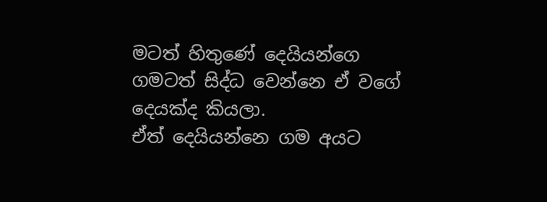මටත් හිතුණේ දෙයියන්ගෙ ගමටත් සිද්ධ වෙන්නෙ ඒ වගේ දෙයක්ද කියලා.
ඒත් දෙයියන්නෙ ගම අයට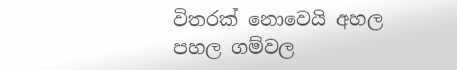විතරක් නොවෙයි අහල පහල ගම්වල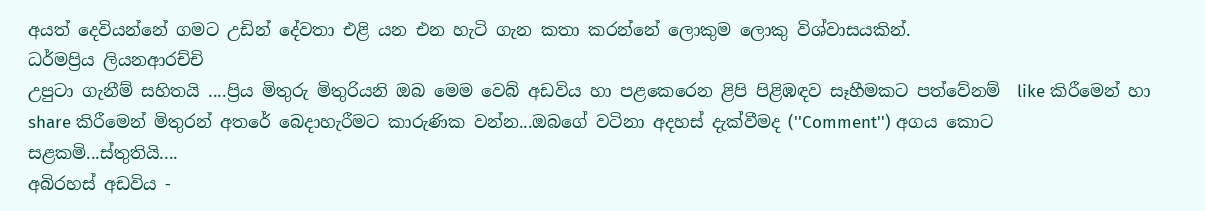අයත් දෙවියන්නේ ගමට උඩින් දේවතා එළි යන එන හැටි ගැන කතා කරන්නේ ලොකුම ලොකු විශ්වාසයකින්.
ධර්මප්‍රිය ලියනආරච්චි
උපුටා ගැනීම් සහිතයි ....ප්‍රිය මිතුරු මිතුරියනි ඔබ මෙම වෙබ් අඩවිය හා පළකෙරෙන ළිපි පිළිඹඳව සෑහීමකට පත්වේනම්  like කිරීමෙන් හා share කිරීමෙන් මිතුරන් අතරේ බෙදාහැරීමට කාරුණික වන්න...ඔබගේ වටිනා අදහස් දැක්වීමද (''Comment'') අගය කොට සළකමි...ස්තුතියි....
අබිරහස් අඩවිය -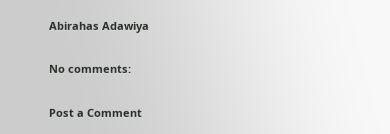Abirahas Adawiya

No comments:

Post a Comment